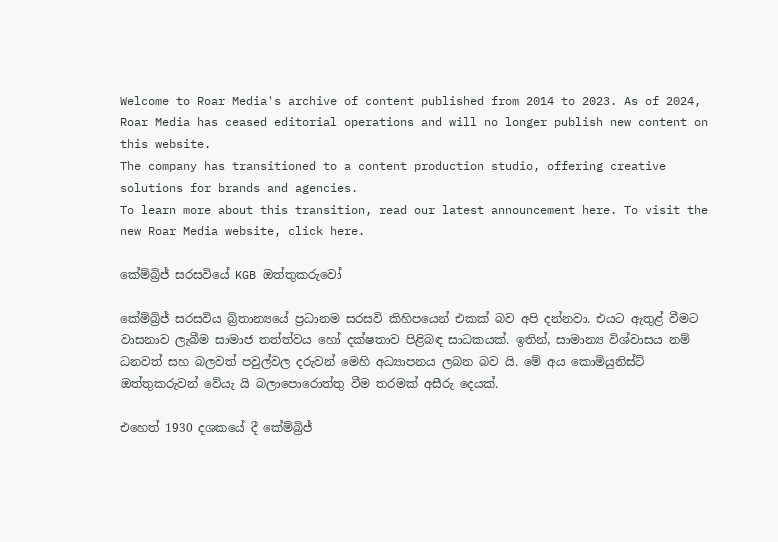Welcome to Roar Media's archive of content published from 2014 to 2023. As of 2024, Roar Media has ceased editorial operations and will no longer publish new content on this website.
The company has transitioned to a content production studio, offering creative solutions for brands and agencies.
To learn more about this transition, read our latest announcement here. To visit the new Roar Media website, click here.

කේම්බ්‍රිජ් සරසවියේ KGB ඔත්තුකරුවෝ

කේම්බ්‍රිජ් සරසවිය බ්‍රිතාන්‍යයේ ප්‍රධානම සරසවි කිහිපයෙන් එකක් බව අපි දන්නවා. එයට ඇතුළ් වීමට වාසනාව ලැබීම සාමාජ තත්ත්වය හෝ දක්ෂතාව පිළිබඳ සාධකයක්. ඉතින්, සාමාන්‍ය විශ්වාසය නම් ධනවත් සහ බලවත් පවුල්වල දරුවන් මෙහි අධ්‍යාපනය ලබන බව යි. මේ අය කොමියුනිස්ට් ඔත්තුකරුවන් වේයැ යි බලාපොරොත්තු වීම තරමක් අසීරු දෙයක්.

එහෙත් 1930 දශකයේ දී කේම්බ්‍රිජ්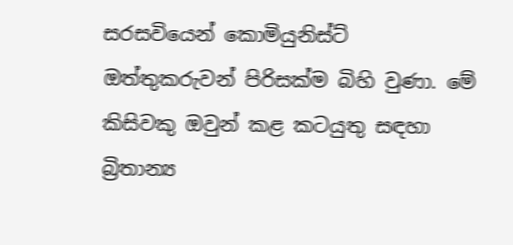සරසවියෙන් කොමියුනිස්ට් ඔත්තුකරුවන් පිරිසක්ම බිහි වුණා. මේ කිසිවකු ඔවුන් කළ කටයුතු සඳහා බ්‍රිතාන්‍ය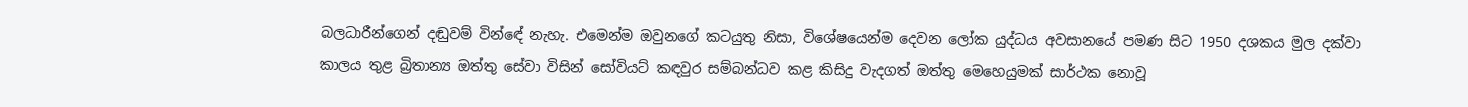බලධාරීන්ගෙන් දඬුවම් වින්ඳේ නැහැ. එමෙන්ම ඔවුනගේ කටයුතු නිසා, විශේෂයෙන්ම දෙවන ලෝක යුද්ධය අවසානයේ පමණ සිට 1950 දශකය මුල දක්වා කාලය තුළ බ්‍රිතාන්‍ය ඔත්තු සේවා විසින් සෝවියට් කඳවුර සම්බන්ධව කළ කිසිදු වැදගත් ඔත්තු මෙහෙයුමක් සාර්ථක නොවූ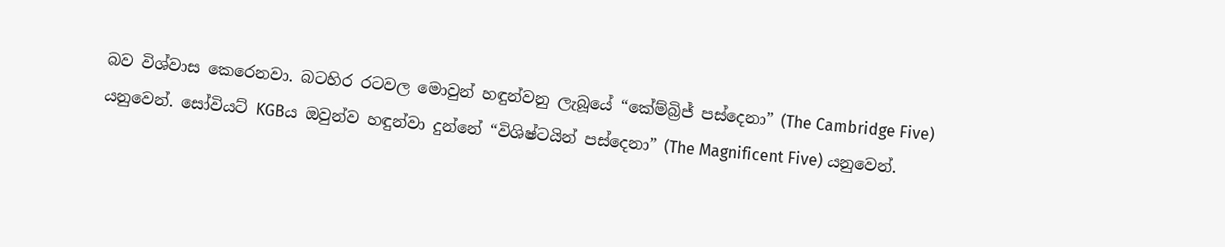බව විශ්වාස කෙරෙනවා. බටහිර රටවල මොවුන් හඳුන්වනු ලැබූයේ “කේම්බ්‍රිජ් පස්දෙනා” (The Cambridge Five) යනුවෙන්. සෝවියට් KGBය ඔවුන්ව හඳුන්වා දුන්නේ “විශිෂ්ටයින් පස්දෙනා” (The Magnificent Five) යනුවෙන්.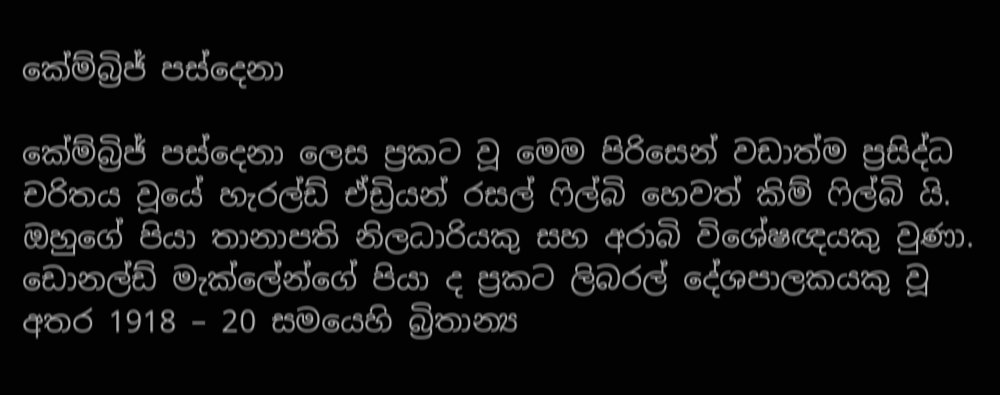කේම්බ්‍රිජ් පස්දෙනා

කේම්බ්‍රිජ් පස්දෙනා ලෙස ප්‍රකට වූ මෙම පිරිසෙන් වඩාත්ම ප්‍රසිද්ධ චරිතය වූයේ හැරල්ඩ් ඒඩ්‍රියන් රසල් ෆිල්බි හෙවත් කිම් ෆිල්බි යි. ඔහුගේ පියා තානාපති නිලධාරියකු සහ අරාබි විශේෂඥයකු වුණා. ඩොනල්ඩ් මැක්ලේන්ගේ පියා ද ප්‍රකට ලිබරල් දේශපාලකයකු වූ අතර 1918 – 20 සමයෙහි බ්‍රිතාන්‍ය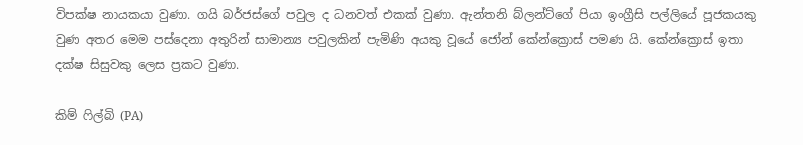විපක්ෂ නායකයා වුණා. ගයි බර්ජස්ගේ පවුල ද ධනවත් එකක් වුණා. ඇන්තනි බ්ලන්ට්ගේ පියා ඉංග්‍රීසි පල්ලියේ පූජකයකු වුණ අතර මෙම පස්දෙනා අතුරින් සාමාන්‍ය පවුලකින් පැමිණි අයකු වූයේ ජෝන් කේන්ක්‍රොස් පමණ යි. කේන්ක්‍රොස් ඉතා දක්ෂ සිසුවකු ලෙස ප්‍රකට වුණා.

කිම් ෆිල්බි (PA)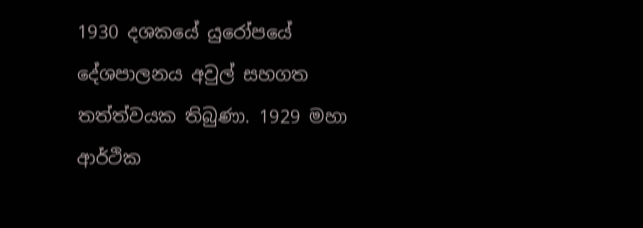1930 දශකයේ යුරෝපයේ දේශපාලනය අවුල් සහගත තත්ත්වයක තිබුණා. 1929 මහා ආර්ථික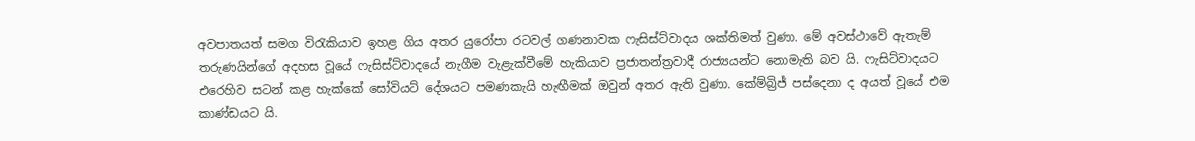අවපාතයත් සමග විරැකියාව ඉහළ ගිය අතර යුරෝපා රටවල් ගණනාවක ෆැසිස්ට්වාදය ශක්තිමත් වුණා. මේ අවස්ථාවේ ඇතැම් තරුණයින්ගේ අදහස වූයේ ෆැසිස්ට්වාදයේ නැගීම වැළැක්වීමේ හැකියාව ප්‍රජාතන්ත්‍රවාදී රාජ්‍යයන්ට නොමැති බව යි. ෆැසිට්වාදයට එරෙහිව සටන් කළ හැක්කේ සෝවියට් දේශයට පමණකැයි හැඟීමක් ඔවුන් අතර ඇති වුණා. කේම්බ්‍රිජ් පස්දෙනා ද අයත් වූයේ එම කාණ්ඩයට යි.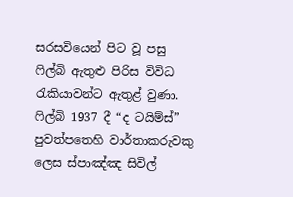සරසවියෙන් පිට වූ පසු ෆිල්බි ඇතුළු පිරිස විවිධ රැකියාවන්ට ඇතුළ් වුණා. ෆිල්බි 1937 දී “ද ටයිම්ස්” පුවත්පතෙහි වාර්තාකරුවකු ලෙස ස්පාඤ්ඤ සිවිල්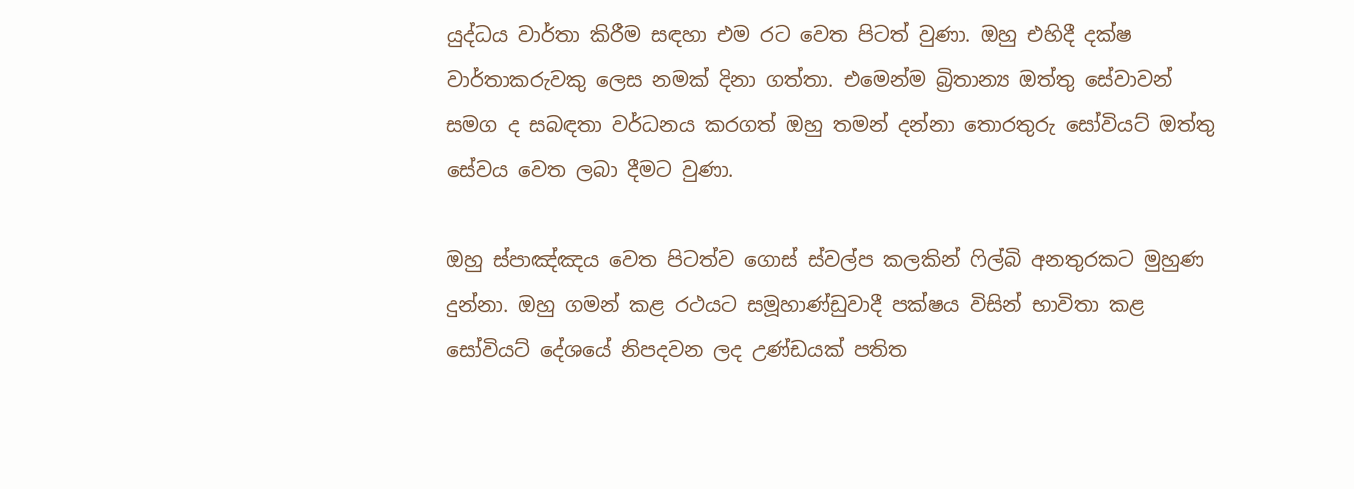යුද්ධය වාර්තා කිරීම සඳහා එම රට වෙත පිටත් වුණා. ඔහු එහිදී දක්ෂ වාර්තාකරුවකු ලෙස නමක් දිනා ගත්තා. එමෙන්ම බ්‍රිතාන්‍ය ඔත්තු සේවාවන් සමග ද සබඳතා වර්ධනය කරගත් ඔහු තමන් දන්නා තොරතුරු සෝවියට් ඔත්තු සේවය වෙත ලබා දීමට වුණා.

ඔහු ස්පාඤ්ඤය වෙත පිටත්ව ගොස් ස්වල්ප කලකින් ෆිල්බි අනතුරකට මුහුණ දුන්නා. ඔහු ගමන් කළ රථයට සමූහාණ්ඩුවාදී පක්ෂය විසින් භාවිතා කළ සෝවියට් දේශයේ නිපදවන ලද උණ්ඩයක් පතිත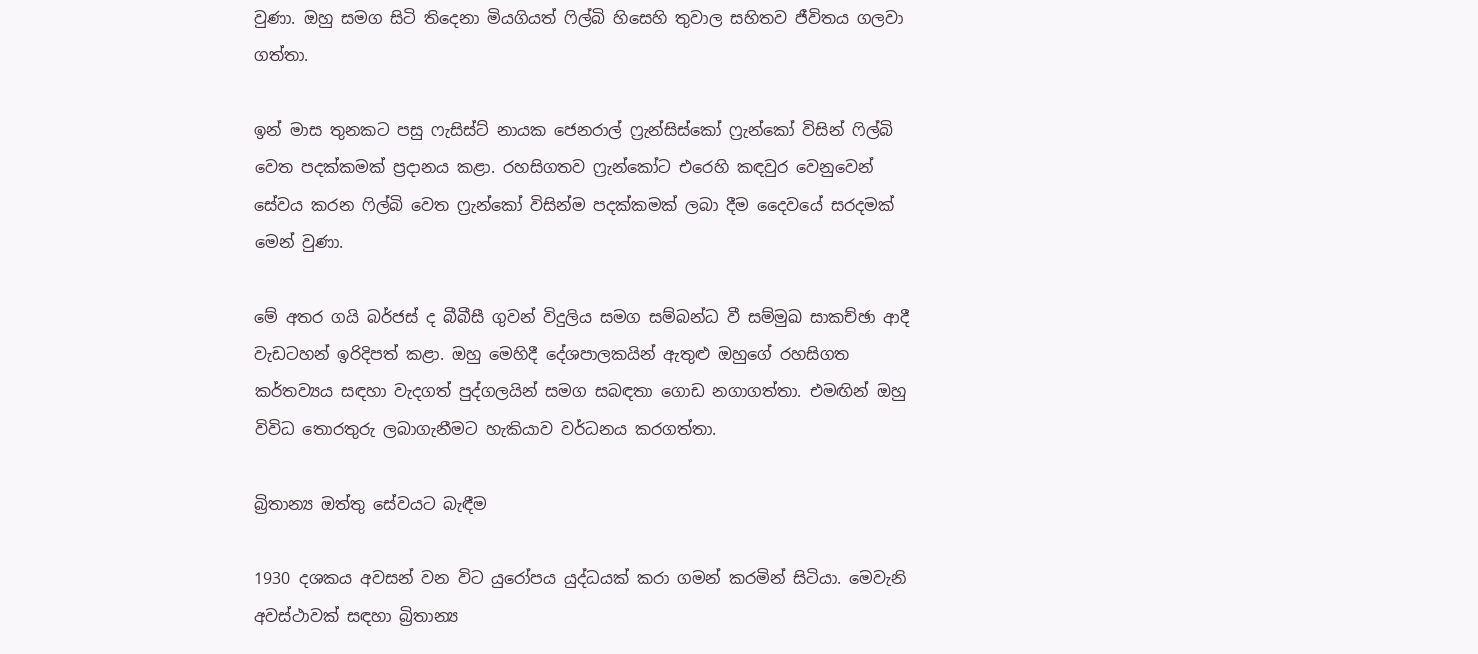වුණා. ඔහු සමග සිටි තිදෙනා මියගියත් ෆිල්බි හිසෙහි තුවාල සහිතව ජීවිතය ගලවා ගත්තා.

ඉන් මාස තුනකට පසු ෆැසිස්ට් නායක ජෙනරාල් ෆ්‍රැන්සිස්කෝ ෆ්‍රැන්කෝ විසින් ෆිල්බි වෙත පදක්කමක් ප්‍රදානය කළා. රහසිගතව ෆ්‍රැන්කෝට එරෙහි කඳවුර වෙනුවෙන් සේවය කරන ෆිල්බි වෙත ෆ්‍රැන්කෝ විසින්ම පදක්කමක් ලබා දීම දෛවයේ සරදමක් මෙන් වුණා.

මේ අතර ගයි බර්ජස් ද බීබීසී ගුවන් විදුලිය සමග සම්බන්ධ වී සම්මුඛ සාකච්ඡා ආදී වැඩටහන් ඉරිදිපත් කළා. ඔහු මෙහිදී දේශපාලකයින් ඇතුළු ඔහුගේ රහසිගත කර්තව්‍යය සඳහා වැදගත් පුද්ගලයින් සමග සබඳතා ගොඩ නගාගත්තා. එමඟින් ඔහු විවිධ තොරතුරු ලබාගැනීමට හැකියාව වර්ධනය කරගත්තා.

බ්‍රිතාන්‍ය ඔත්තු සේවයට බැඳීම

1930 දශකය අවසන් වන විට යුරෝපය යුද්ධයක් කරා ගමන් කරමින් සිටියා. මෙවැනි අවස්ථාවක් සඳහා බ්‍රිතාන්‍ය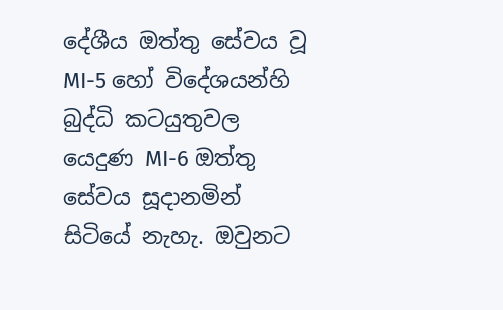දේශීය ඔත්තු සේවය වූ MI-5 හෝ විදේශයන්හි බුද්ධි කටයුතුවල යෙදුණ MI-6 ඔත්තු සේවය සූදානමින් සිටියේ නැහැ. ඔවුනට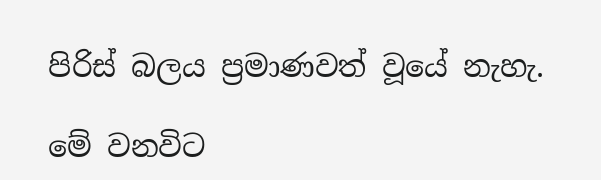පිරිස් බලය ප්‍රමාණවත් වූයේ නැහැ.

මේ වනවිට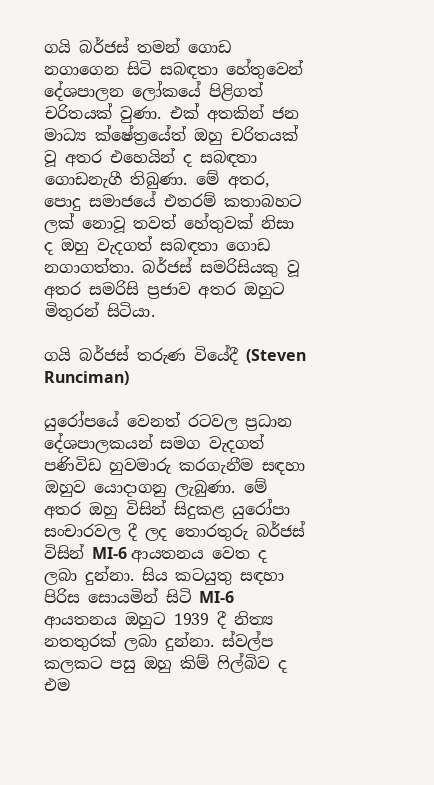ගයි බර්ජස් තමන් ගොඩ නගාගෙන සිටි සබඳතා හේතුවෙන් දේශපාලන ලෝකයේ පිළිගත් චරිතයක් වුණා. එක් අතකින් ජන මාධ්‍ය ක්ෂේත්‍රයේත් ඔහු චරිතයක් වූ අතර එහෙයින් ද සබඳතා ගොඩනැගී තිබුණා. මේ අතර, පොදු සමාජයේ එතරම් කතාබහට ලක් නොවූ තවත් හේතුවක් නිසා ද ඔහු වැදගත් සබඳතා ගොඩ නගාගත්තා. බර්ජස් සමරිසියකු වූ අතර සමරිසි ප්‍රජාව අතර ඔහුට මිතුරන් සිටියා.

ගයි බර්ජස් තරුණ වියේදී (Steven Runciman)

යුරෝපයේ වෙනත් රටවල ප්‍රධාන දේශපාලකයන් සමග වැදගත් පණිවිඩ හුවමාරු කරගැනීම සඳහා ඔහුව යොදාගනු ලැබුණා. මේ අතර ඔහු විසින් සිදුකළ යුරෝපා සංචාරවල දී ලද තොරතුරු බර්ජස් විසින් MI-6 ආයතනය වෙත ද ලබා දුන්නා. සිය කටයුතු සඳහා පිරිස සොයමින් සිටි MI-6 ආයතනය ඔහුට 1939 දී නිත්‍ය නතතුරක් ලබා දුන්නා. ස්වල්ප කලකට පසු ඔහු කිම් ෆිල්බිව ද එම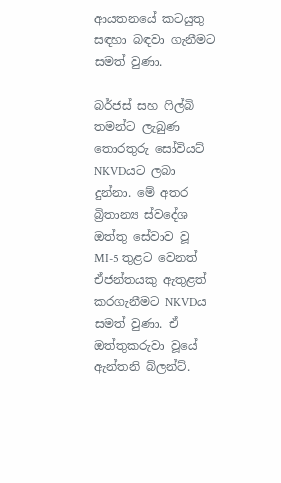ආයතනයේ කටයුතු සඳහා බඳවා ගැනීමට සමත් වුණා.

බර්ජස් සහ ෆිල්බි තමන්ට ලැබුණ තොරතුරු සෝවියට් NKVDයට ලබා දුන්නා. මේ අතර බ්‍රිතාන්‍ය ස්වදේශ ඔත්තු සේවාව වූ MI-5 තුළට වෙනත් ඒජන්තයකු ඇතුළත් කරගැනීමට NKVDය සමත් වුණා. ඒ ඔත්තුකරුවා වූයේ ඇන්තනි බ්ලන්ට්.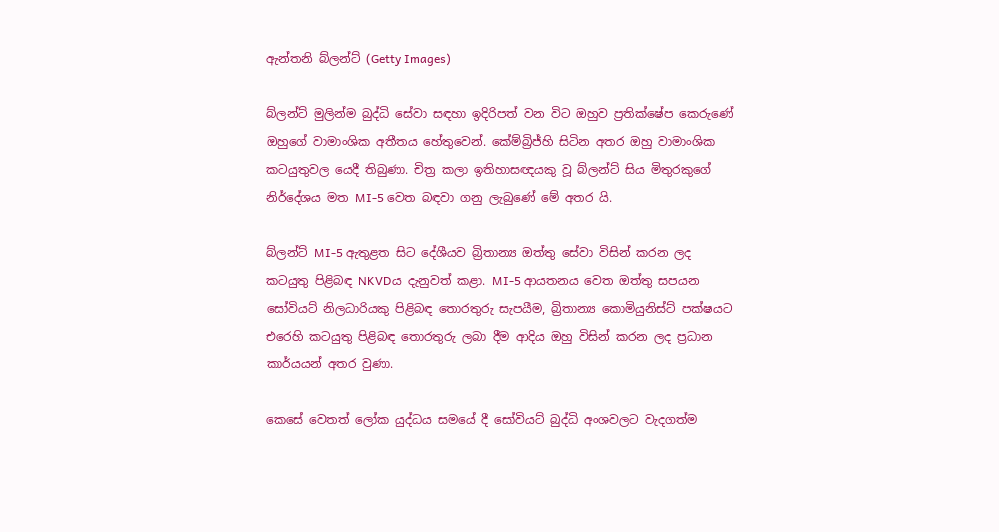ඇන්තනි බ්ලන්ට් (Getty Images)

බ්ලන්ට් මුලින්ම බුද්ධි සේවා සඳහා ඉදිරිපත් වන විට ඔහුව ප්‍රතික්ෂේප කෙරුණේ ඔහුගේ වාමාංශික අතීතය හේතුවෙන්. කේම්බ්‍රිජ්හි සිටින අතර ඔහු වාමාංශික කටයුතුවල යෙදී තිබුණා. චිත්‍ර කලා ඉතිහාසඥයකු වූ බ්ලන්ට් සිය මිතුරකුගේ නිර්දේශය මත MI-5 වෙත බඳවා ගනු ලැබුණේ මේ අතර යි.

බ්ලන්ට් MI-5 ඇතුළත සිට දේශීයව බ්‍රිතාන්‍ය ඔත්තු සේවා විසින් කරන ලද කටයුතු පිළිබඳ NKVDය දැනුවත් කළා. MI-5 ආයතනය වෙත ඔත්තු සපයන සෝවියට් නිලධාරියකු පිළිබඳ තොරතුරු සැපයීම, බ්‍රිතාන්‍ය කොමියුනිස්ට් පක්ෂයට එරෙහි කටයුතු පිළිබඳ තොරතුරු ලබා දීම ආදිය ඔහු විසින් කරන ලද ප්‍රධාන කාර්යයන් අතර වුණා.

කෙසේ වෙතත් ලෝක යුද්ධය සමයේ දී සෝවියට් බුද්ධි අංශවලට වැදගත්ම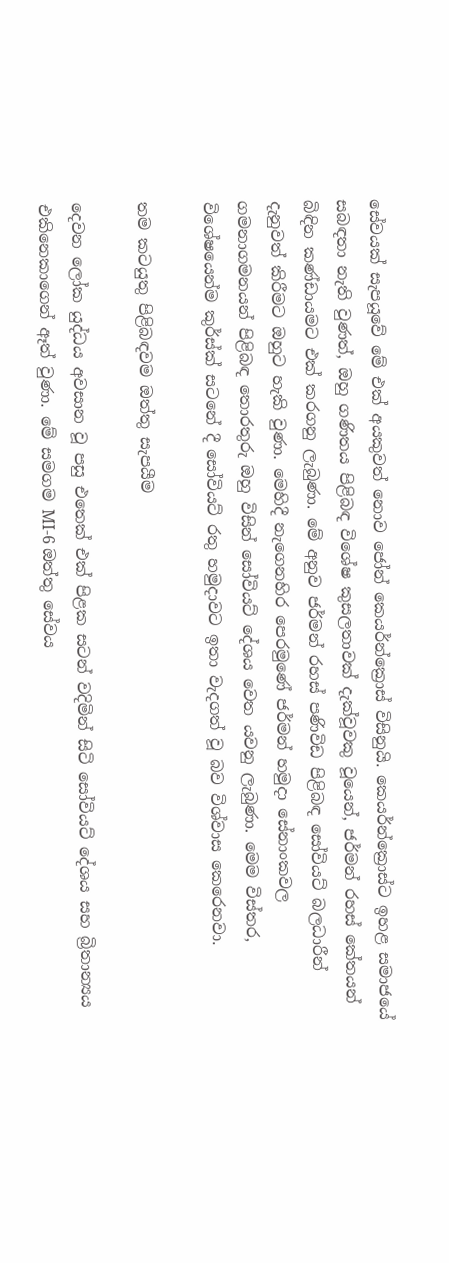සේවයක් සැපයූවේ මේ එක් අයකුවත් නොව ජෝන් කෙයර්න්ක්‍රොස් විසිනුයි. කෙයර්න්ක්‍රොස්ට ඉහළ සමාජයේ සබඳතා නැති වුණත්, ඔහු ගණිතය පිළිබඳ විශේෂ කුසලතාවක් දැක්වූවකු වූයෙන්, ජර්මන් රහස් කේතයන් බිඳින කණ්ඩායමට එක් කරගනු ලැබුණා. මේ අනුව ජර්මන් රහස් පණිවිඩ පිළිබඳ සෝවියට් බලධාරීන් දැනුවත් කිරීමට ඔහුට හැකි වුණා. මෙහිදී නැගෙනහිර පෙරමුණේ ජර්මන් හමුදා සේනාංකවල ගමනාගමනයන් පිළිබඳ තොරතුරු ඔහු විසින් සෝවියට් දේශය වෙත යවනු ලැබුණා. මෙම විස්තර, විශේෂයෙන්ම කුර්ස්ක් සටනේ දී සෝවියට් රතු හමුදාවට ඉතා වැදගත් වූ බව විශ්වාස කෙරෙනවා.

තම කටයුතු පිළිබඳවම ඔත්තු සැපයීම

දෙවන ලෝක යුද්ධය අවසාන වූ පසු එතෙක් එක් පිළක සටන් වදිමින් සිටි සෝවියට් දේශය සහ බ්‍රිතාන්‍යය එකිනෙකාගෙන් ඈත් වුණා. මේ සමගම MI-6 ඔත්තු සේවය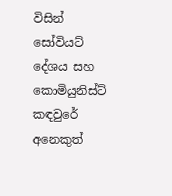විසින් සෝවියට් දේශය සහ කොමියුනිස්ට් කඳවුරේ අනෙකුත්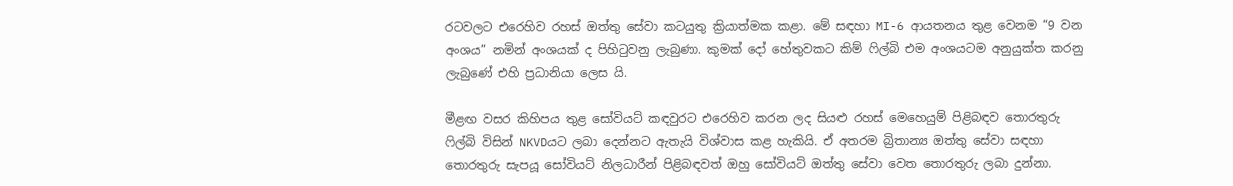රටවලට එරෙහිව රහස් ඔත්තු සේවා කටයුතු ක්‍රියාත්මක කළා. මේ සඳහා MI-6 ආයතනය තුළ වෙනම “9 වන අංශය” නමින් අංශයක් ද පිහිටුවනු ලැබුණා. කුමක් දෝ හේතුවකට කිම් ෆිල්බි එම අංශයටම අනුයුක්ත කරනු ලැබුණේ එහි ප්‍රධානියා ලෙස යි.

මීළඟ වසර කිහිපය තුළ සෝවියට් කඳවුරට එරෙහිව කරන ලද සියළු රහස් මෙහෙයුම් පිළිබඳව තොරතුරු ෆිල්බි විසින් NKVDයට ලබා දෙන්නට ඇතැයි විශ්වාස කළ හැකියි. ඒ අතරම බ්‍රිතාන්‍ය ඔත්තු සේවා සඳහා තොරතුරු සැපයූ සෝවියට් නිලධාරීන් පිළිබඳවත් ඔහු සෝවියට් ඔත්තු සේවා වෙත තොරතුරු ලබා දුන්නා.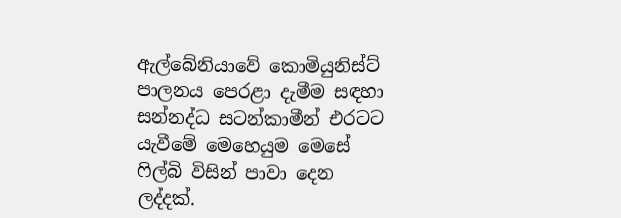ඇල්බේනියාවේ කොමියුනිස්ට් පාලනය පෙරළා දැමීම සඳහා සන්නද්ධ සටන්කාමීන් එරටට යැවීමේ මෙහෙයුම මෙසේ ෆිල්බි විසින් පාවා දෙන ලද්දක්.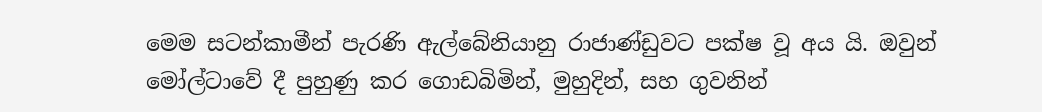මෙම සටන්කාමීන් පැරණි ඇල්බේනියානු රාජාණ්ඩුවට පක්ෂ වූ අය යි. ඔවුන් මෝල්ටාවේ දී පුහුණු කර ගොඩබිමින්, මුහුදින්, සහ ගුවනින්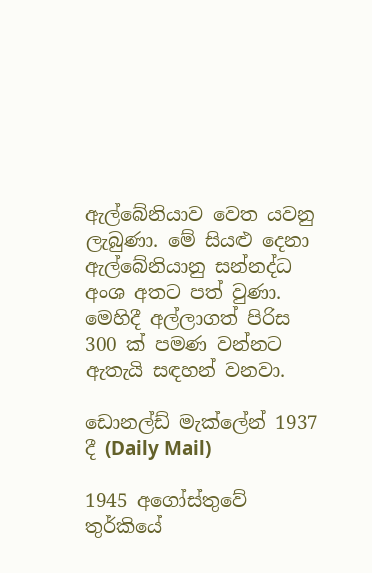ඇල්බේනියාව වෙත යවනු ලැබුණා. මේ සියළු දෙනා ඇල්බේනියානු සන්නද්ධ අංශ අතට පත් වුණා. මෙහිදී අල්ලාගත් පිරිස 300 ක් පමණ වන්නට ඇතැයි සඳහන් වනවා.

ඩොනල්ඩ් මැක්ලේන් 1937 දී (Daily Mail)

1945 අගෝස්තුවේ තුර්කියේ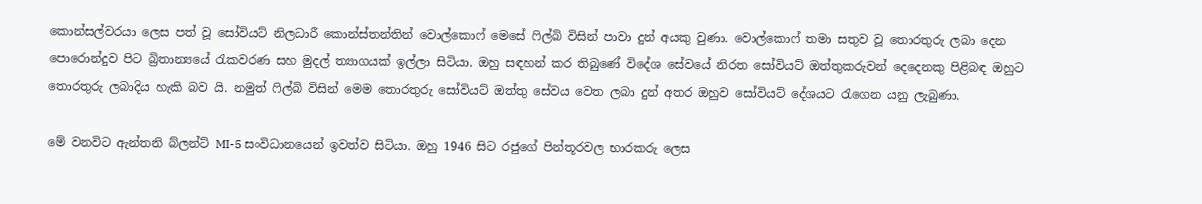කොන්සල්වරයා ලෙස පත් වූ සෝවියට් නිලධාරී කොන්ස්තන්තින් වොල්කොෆ් මෙසේ ෆිල්බි විසින් පාවා දුන් අයකු වුණා. වොල්කොෆ් තමා සතුව වූ තොරතුරු ලබා දෙන පොරොන්දුව පිට බ්‍රිතාන්‍යයේ රැකවරණ සහ මුදල් ත්‍යාගයක් ඉල්ලා සිටියා. ඔහු සඳහන් කර තිබුණේ විදේශ සේවයේ නිරත සෝවියට් ඔත්තුකරුවන් දෙදෙනකු පිළිබඳ ඔහුට තොරතුරු ලබාදිය හැකි බව යි. නමුත් ෆිල්බි විසින් මෙම තොරතුරු සෝවියට් ඔත්තු සේවය වෙත ලබා දුන් අතර ඔහුව සෝවියට් දේශයට රැගෙන යනු ලැබුණා.

මේ වනවිට ඇන්තනි බ්ලන්ට් MI-5 සංවිධානයෙන් ඉවත්ව සිටියා. ඔහු 1946 සිට රජුගේ පින්තූරවල භාරකරු ලෙස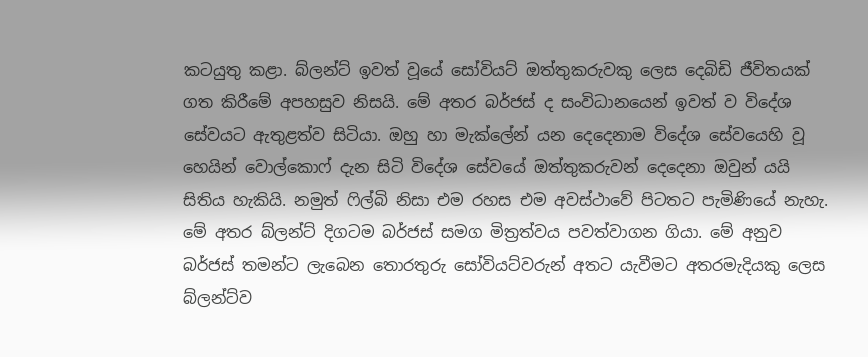කටයුතු කළා. බ්ලන්ට් ඉවත් වූයේ සෝවියට් ඔත්තුකරුවකු ලෙස දෙබිඩි ජීවිතයක් ගත කිරීමේ අපහසුව නිසයි. මේ අතර බර්ජස් ද සංවිධානයෙන් ඉවත් ව විදේශ සේවයට ඇතුළත්ව සිටියා. ඔහු හා මැක්ලේන් යන දෙදෙනාම විදේශ සේවයෙහි වූ හෙයින් වොල්කොෆ් දැන සිටි විදේශ සේවයේ ඔත්තුකරුවන් දෙදෙනා ඔවුන් යයි සිතිය හැකියි. නමුත් ෆිල්බි නිසා එම රහස එම අවස්ථාවේ පිටතට පැමිණියේ නැහැ. මේ අතර බ්ලන්ට් දිගටම බර්ජස් සමග මිත්‍රත්වය පවත්වාගන ගියා. මේ අනුව බර්ජස් තමන්ට ලැබෙන තොරතුරු සෝවියට්වරුන් අතට යැවීමට අතරමැදියකු ලෙස බ්ලන්ට්ව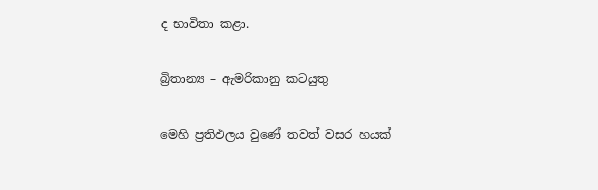ද භාවිතා කළා.

බ්‍රිතාන්‍ය – ඇමරිකානු කටයුතු

මෙහි ප්‍රතිඵලය වුණේ තවත් වසර හයක්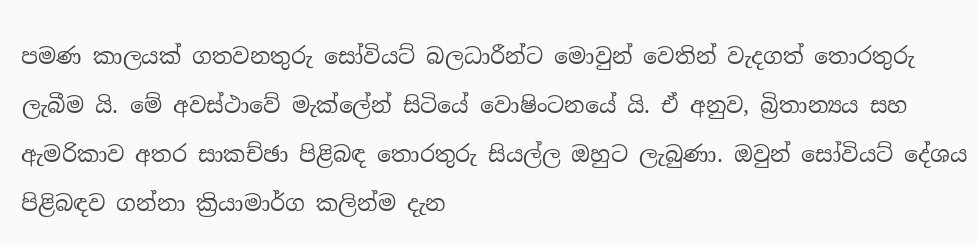පමණ කාලයක් ගතවනතුරු සෝවියට් බලධාරීන්ට මොවුන් වෙතින් වැදගත් තොරතුරු ලැබීම යි. මේ අවස්ථාවේ මැක්ලේන් සිටියේ වොෂිංටනයේ යි. ඒ අනුව, බ්‍රිතාන්‍යය සහ ඇමරිකාව අතර සාකච්ඡා පිළිබඳ තොරතුරු සියල්ල ඔහුට ලැබුණා. ඔවුන් සෝවියට් දේශය පිළිබඳව ගන්නා ක්‍රියාමාර්ග කලින්ම දැන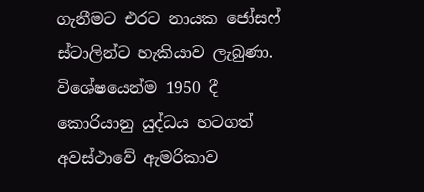ගැනීමට එරට නායක ජෝසෆ් ස්ටාලින්ට හැකියාව ලැබුණා. විශේෂයෙන්ම 1950 දී කොරියානු යුද්ධය හටගත් අවස්ථාවේ ඇමරිකාව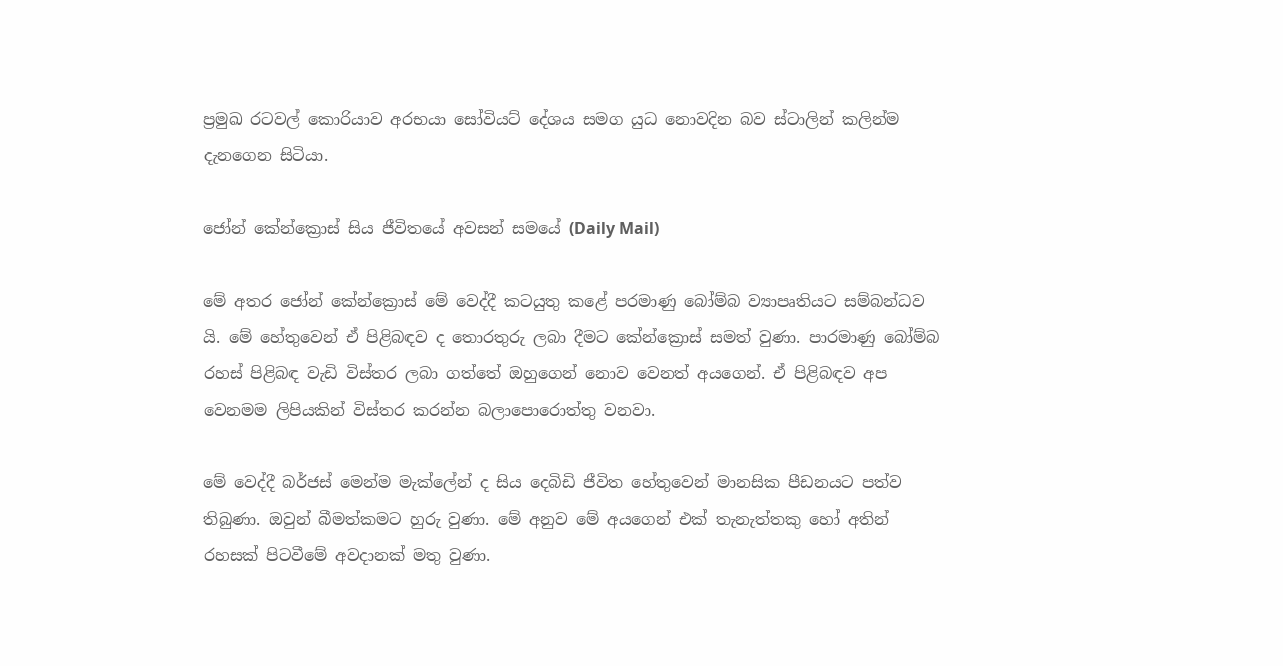ප්‍රමුඛ රටවල් කොරියාව අරභයා සෝවියට් දේශය සමග යුධ නොවදින බව ස්ටාලින් කලින්ම දැනගෙන සිටියා.

ජෝන් කේන්ක්‍රොස් සිය ජීවිතයේ අවසන් සමයේ (Daily Mail)

මේ අතර ජෝන් කේන්ක්‍රොස් මේ වෙද්දී කටයුතු කළේ පරමාණු බෝම්බ ව්‍යාපෘතියට සම්බන්ධව යි. මේ හේතුවෙන් ඒ පිළිබඳව ද තොරතුරු ලබා දීමට කේන්ක්‍රොස් සමත් වුණා. පාරමාණු බෝම්බ රහස් පිළිබඳ වැඩි විස්තර ලබා ගත්තේ ඔහුගෙන් නොව වෙනත් අයගෙන්. ඒ පිළිබඳව අප වෙනමම ලිපියකින් විස්තර කරන්න බලාපොරොත්තු වනවා.

මේ වෙද්දී බර්ජස් මෙන්ම මැක්ලේන් ද සිය දෙබිඩි ජීවිත හේතුවෙන් මානසික පීඩනයට පත්ව තිබුණා. ඔවුන් බීමත්කමට හුරු වුණා. මේ අනුව මේ අයගෙන් එක් තැනැත්තකු හෝ අතින් රහසක් පිටවීමේ අවදානක් මතු වුණා.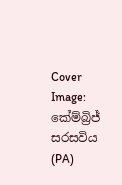Cover Image: කේම්බ්‍රිජ් සරසවිය (PA)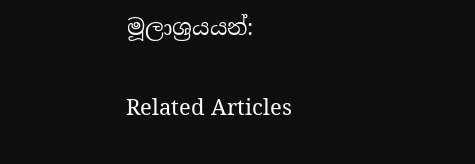මූලාශ්‍රයයන්:

Related Articles